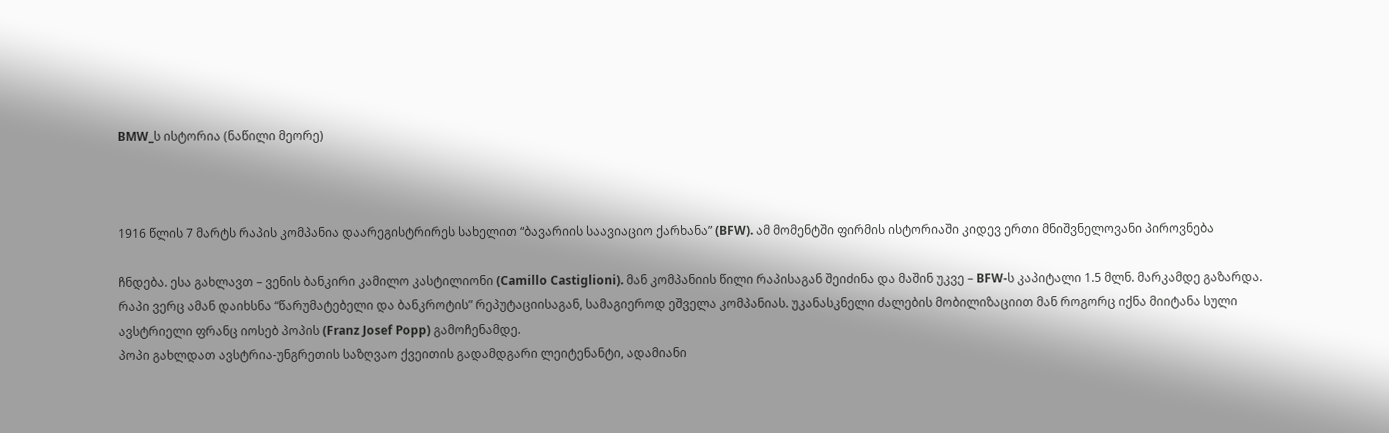BMW_ს ისტორია (ნაწილი მეორე)



1916 წლის 7 მარტს რაპის კომპანია დაარეგისტრირეს სახელით “ბავარიის საავიაციო ქარხანა” (BFW). ამ მომენტში ფირმის ისტორიაში კიდევ ერთი მნიშვნელოვანი პიროვნება

ჩნდება. ესა გახლავთ – ვენის ბანკირი კამილო კასტილიონი (Camillo Castiglioni). მან კომპანიის წილი რაპისაგან შეიძინა და მაშინ უკვე – BFW-ს კაპიტალი 1.5 მლნ. მარკამდე გაზარდა.
რაპი ვერც ამან დაიხსნა “წარუმატებელი და ბანკროტის” რეპუტაციისაგან, სამაგიეროდ ეშველა კომპანიას. უკანასკნელი ძალების მობილიზაციით მან როგორც იქნა მიიტანა სული ავსტრიელი ფრანც იოსებ პოპის (Franz Josef Popp) გამოჩენამდე.
პოპი გახლდათ ავსტრია-უნგრეთის საზღვაო ქვეითის გადამდგარი ლეიტენანტი, ადამიანი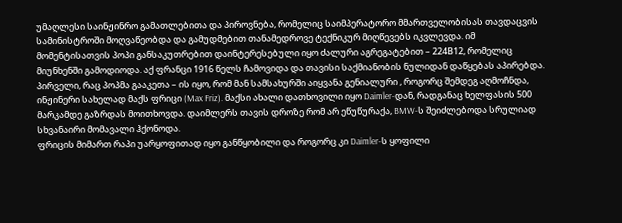უმაღლესი საინჟინრო გამათლებითა და პიროვნება, რომელიც საიმპერატორო მმართველობისას თავდაცვის სამინისტროში მოღვაწეობდა და გამუდმებით თანამედროვე ტექნიკურ მიღწევებს იკვლევდა. იმ მომენტისათვის პოპი განსაკუთრებით დაინტერესებული იყო ძალური აგრეგატებით – 224В12, რომელიც მიუნხენში გამოდიოდა. აქ ფრანცი 1916 წელს ჩამოვიდა და თავისი საქმიანობის ნულიდან დაწყებას აპირებდა.
პირველი, რაც პოპმა გააკეთა – ის იყო, რომ მან სამსახურში აიყვანა გენიალური , როგორც შემდეგ აღმოჩნდა, ინჟინერი სახელად მაქს ფრიცი (Max Friz). მაქსი ახალი დათხოვილი იყო Daimler-დან, რადგანაც ხელფასის 500 მარკამდე გაზრდას მოითხოვდა. დაიმლერს თავის დროზე რომ არ ეწუწურაქა, BMW-ს შეიძლებოდა სრულიად სხვანაირი მომავალი ჰქონოდა.
ფრიცის მიმართ რაპი უარყოფითად იყო განწყობილი და როგორც კი Daimler-ს ყოფილი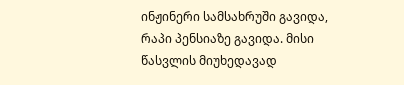ინჟინერი სამსახრუში გავიდა, რაპი პენსიაზე გავიდა. მისი წასვლის მიუხედავად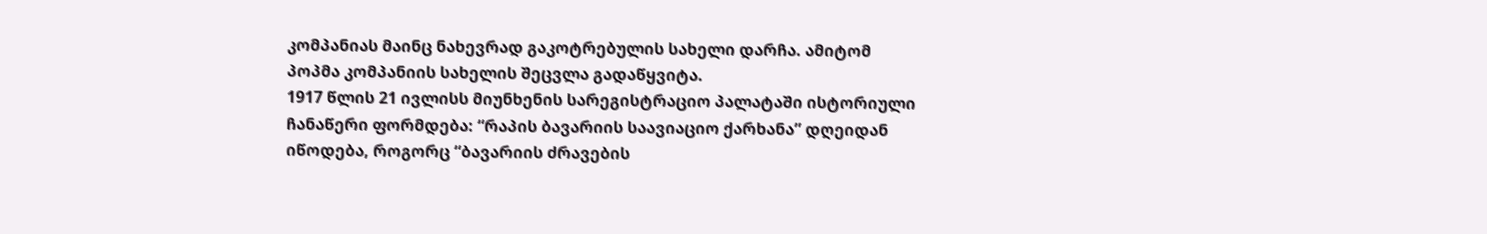კომპანიას მაინც ნახევრად გაკოტრებულის სახელი დარჩა. ამიტომ პოპმა კომპანიის სახელის შეცვლა გადაწყვიტა.
1917 წლის 21 ივლისს მიუნხენის სარეგისტრაციო პალატაში ისტორიული ჩანაწერი ფორმდება: “რაპის ბავარიის საავიაციო ქარხანა” დღეიდან იწოდება, როგორც “ბავარიის ძრავების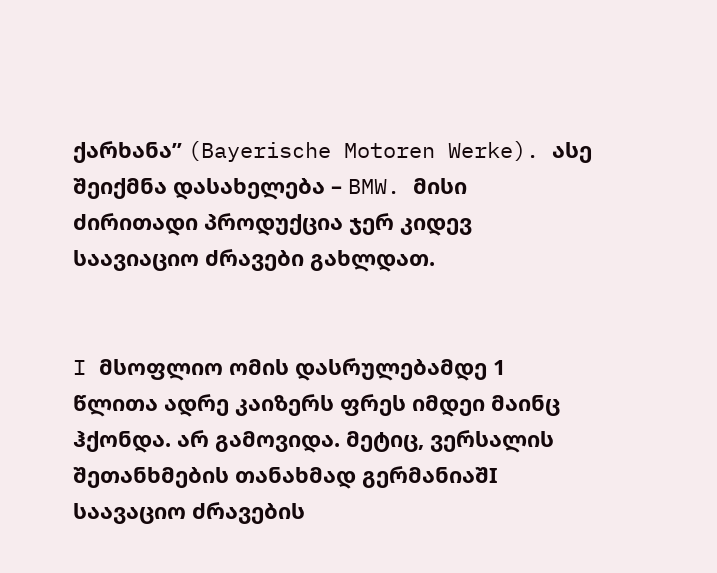ქარხანა” (Bayerische Motoren Werke). ასე შეიქმნა დასახელება – BMW. მისი ძირითადი პროდუქცია ჯერ კიდევ საავიაციო ძრავები გახლდათ.


I მსოფლიო ომის დასრულებამდე 1 წლითა ადრე კაიზერს ფრეს იმდეი მაინც ჰქონდა. არ გამოვიდა. მეტიც, ვერსალის შეთანხმების თანახმად გერმანიაშI საავაციო ძრავების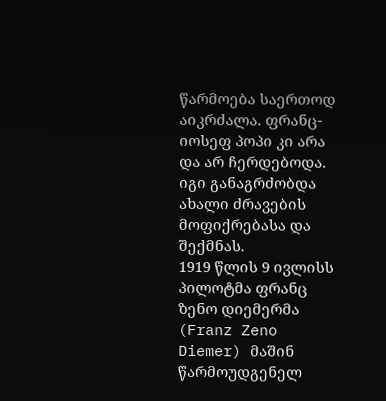წარმოება საერთოდ აიკრძალა. ფრანც-იოსეფ პოპი კი არა და არ ჩერდებოდა. იგი განაგრძობდა ახალი ძრავების მოფიქრებასა და შექმნას.
1919 წლის 9 ივლისს პილოტმა ფრანც ზენო დიემერმა (Franz Zeno Diemer) მაშინ წარმოუდგენელ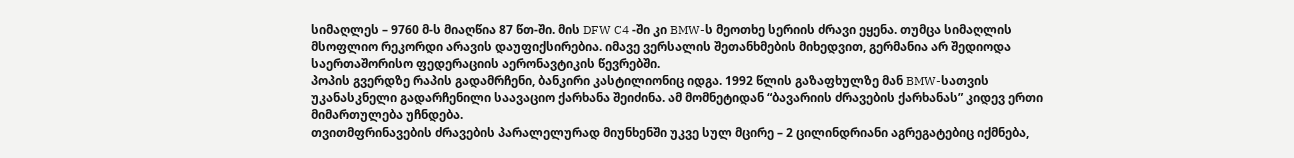სიმაღლეს – 9760 მ-ს მიაღწია 87 წთ-ში. მის DFW C4 -ში კი BMW-ს მეოთხე სერიის ძრავი ეყენა. თუმცა სიმაღლის მსოფლიო რეკორდი არავის დაუფიქსირებია. იმავე ვერსალის შეთანხმების მიხედვით, გერმანია არ შედიოდა საერთაშორისო ფედერაციის აერონავტიკის წევრებში.
პოპის გვერდზე რაპის გადამრჩენი, ბანკირი კასტილიონიც იდგა. 1992 წლის გაზაფხულზე მან BMW-სათვის უკანასკნელი გადარჩენილი საავაციო ქარხანა შეიძინა. ამ მომნეტიდან “ბავარიის ძრავების ქარხანას” კიდევ ერთი მიმართულება უჩნდება.
თვითმფრინავების ძრავების პარალელურად მიუნხენში უკვე სულ მცირე – 2 ცილინდრიანი აგრეგატებიც იქმნება,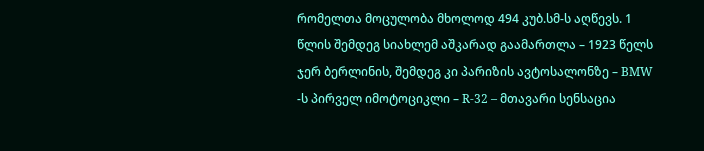რომელთა მოცულობა მხოლოდ 494 კუბ.სმ-ს აღწევს. 1 წლის შემდეგ სიახლემ აშკარად გაამართლა – 1923 წელს ჯერ ბერლინის, შემდეგ კი პარიზის ავტოსალონზე – BMW -ს პირველ იმოტოციკლი – R-32 – მთავარი სენსაცია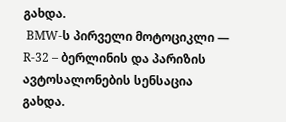გახდა.
 BMW-ს პირველი მოტოციკლი — R-32 – ბერლინის და პარიზის ავტოსალონების სენსაცია გახდა.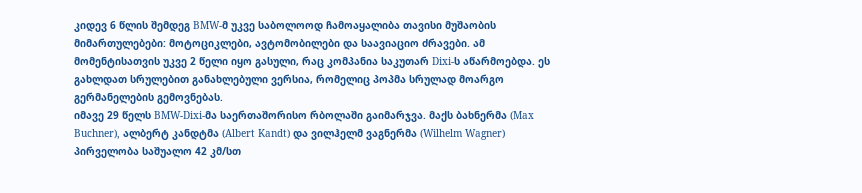კიდევ 6 წლის შემდეგ BMW-მ უკვე საბოლოოდ ჩამოაყალიბა თავისი მუშაობის მიმართულებები: მოტოციკლები, ავტომობილები და საავიაციო ძრავები. ამ მომენტისათვის უკვე 2 წელი იყო გასული, რაც კომპანია საკუთარ Dixi-ს აწარმოებდა. ეს გახლდათ სრულებით განახლებული ვერსია, რომელიც პოპმა სრულად მოარგო გერმანელების გემოვნებას.
იმავე 29 წელს BMW-Dixi-მა საერთაშორისო რბოლაში გაიმარჯვა. მაქს ბახნერმა (Max Buchner), ალბერტ კანდტმა (Albert Kandt) და ვილჰელმ ვაგნერმა (Wilhelm Wagner) პირველობა საშუალო 42 კმ/სთ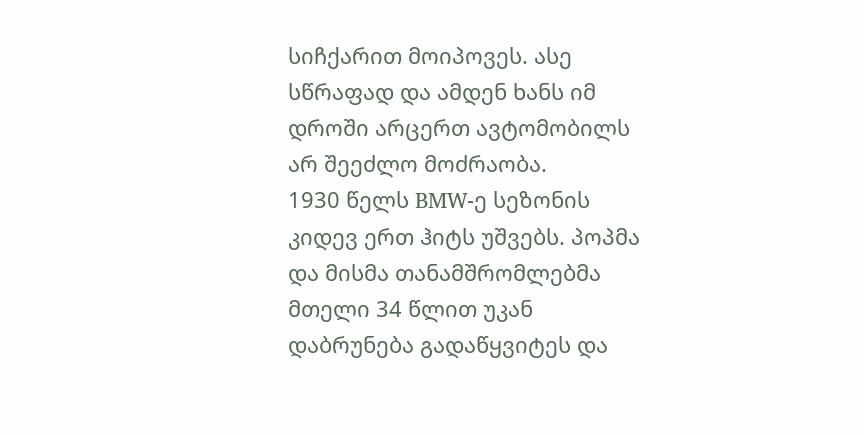სიჩქარით მოიპოვეს. ასე სწრაფად და ამდენ ხანს იმ დროში არცერთ ავტომობილს არ შეეძლო მოძრაობა.
1930 წელს BMW-ე სეზონის კიდევ ერთ ჰიტს უშვებს. პოპმა და მისმა თანამშრომლებმა მთელი 34 წლით უკან დაბრუნება გადაწყვიტეს და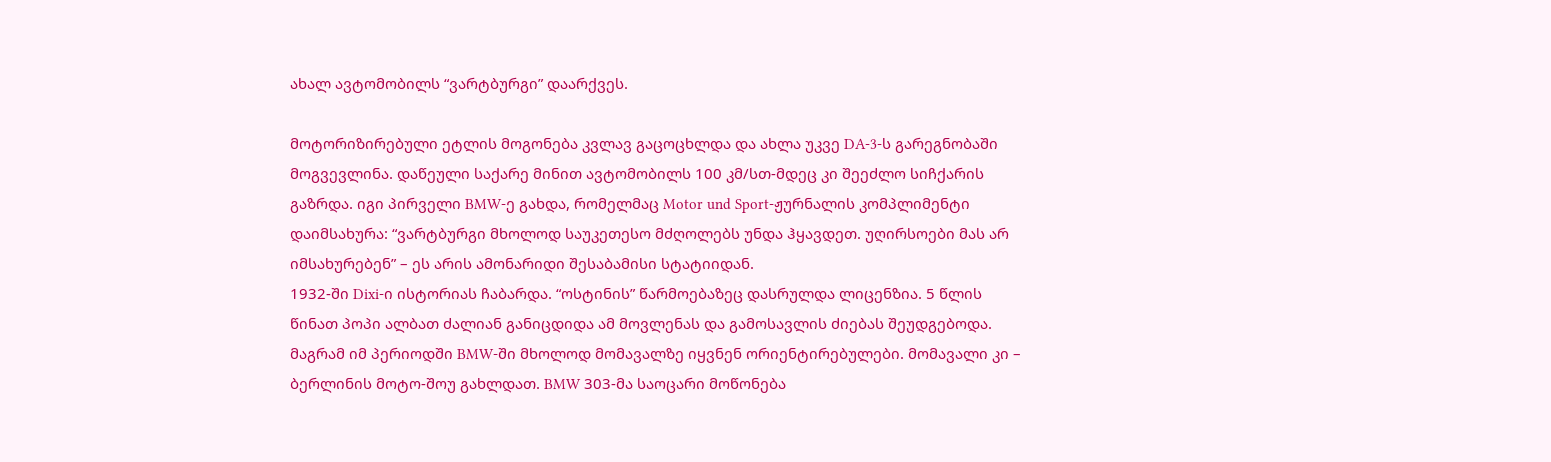ახალ ავტომობილს “ვარტბურგი” დაარქვეს.

მოტორიზირებული ეტლის მოგონება კვლავ გაცოცხლდა და ახლა უკვე DA-3-ს გარეგნობაში მოგვევლინა. დაწეული საქარე მინით ავტომობილს 100 კმ/სთ-მდეც კი შეეძლო სიჩქარის გაზრდა. იგი პირველი BMW-ე გახდა, რომელმაც Motor und Sport-ჟურნალის კომპლიმენტი დაიმსახურა: “ვარტბურგი მხოლოდ საუკეთესო მძღოლებს უნდა ჰყავდეთ. უღირსოები მას არ იმსახურებენ” – ეს არის ამონარიდი შესაბამისი სტატიიდან.
1932-ში Dixi-ი ისტორიას ჩაბარდა. “ოსტინის” წარმოებაზეც დასრულდა ლიცენზია. 5 წლის წინათ პოპი ალბათ ძალიან განიცდიდა ამ მოვლენას და გამოსავლის ძიებას შეუდგებოდა.
მაგრამ იმ პერიოდში BMW-ში მხოლოდ მომავალზე იყვნენ ორიენტირებულები. მომავალი კი – ბერლინის მოტო-შოუ გახლდათ. BMW 303-მა საოცარი მოწონება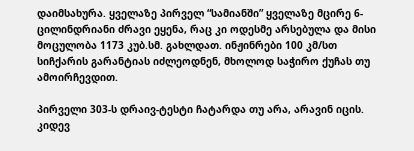დაიმსახურა. ყველაზე პირველ “სამიანში” ყველაზე მცირე 6-ცილინდრიანი ძრავი ეყენა, რაც კი ოდესმე არსებულა და მისი მოცულობა 1173 კუბ.სმ. გახლდათ. ინჟინრები 100 კმ/სთ სიჩქარის გარანტიას იძლეოდნენ, მხოლოდ საჭირო ქუჩას თუ ამოირჩევდით.

პირველი 303-ს დრაივ-ტესტი ჩატარდა თუ არა, არავინ იცის. კიდევ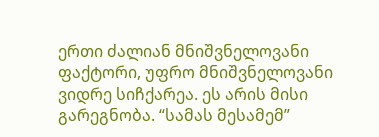ერთი ძალიან მნიშვნელოვანი ფაქტორი, უფრო მნიშვნელოვანი ვიდრე სიჩქარეა. ეს არის მისი გარეგნობა. “სამას მესამემ”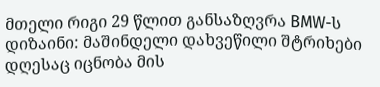მთელი რიგი 29 წლით განსაზღვრა BMW-ს დიზაინი: მაშინდელი დახვეწილი შტრიხები დღესაც იცნობა მის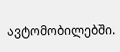ავტომობილებში.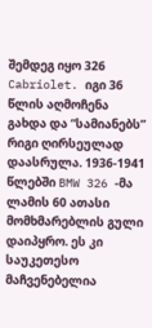შემდეგ იყო 326 Cabriolet. იგი 36 წლის აღმოჩენა გახდა და “სამიანებს” რიგი ღირსეულად დაასრულა. 1936-1941 წლებში BMW 326 -მა ლამის 60 ათასი მომხმარებლის გული დაიპყრო. ეს კი საუკეთესო მაჩვენებელია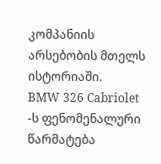კომპანიის არსებობის მთელს ისტორიაში.
BMW 326 Cabriolet -ს ფენომენალური წარმატება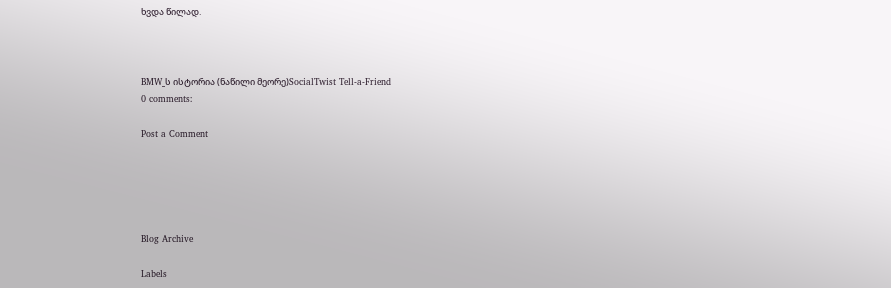ხვდა წილად.



BMW_ს ისტორია (ნაწილი მეორე)SocialTwist Tell-a-Friend
0 comments:

Post a Comment





Blog Archive

Labels